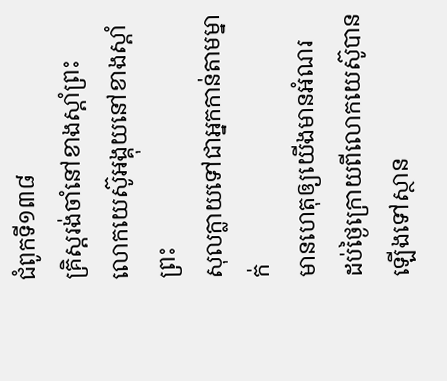ជំពូកទី១៣៨
គ្រិស្តរង់ចាំនៅខាងស្ដាំព្រះ
លោកយេស៊ូអង្គុយនៅខាងស្ដាំព្រះ
សុលក្លាយទៅជាអ្នកកាន់តាមម្នាក់
មានហេតុឲ្យយើងមានអំណរ
ដប់ថ្ងៃក្រោយពីលោកយេស៊ូបានឡើងទៅស្ថាន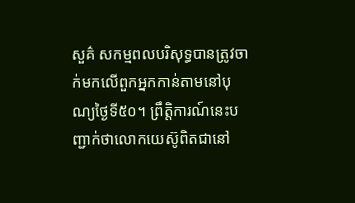សួគ៌ សកម្មពលបរិសុទ្ធបានត្រូវចាក់មកលើពួកអ្នកកាន់តាមនៅបុណ្យថ្ងៃទី៥០។ ព្រឹត្ដិការណ៍នេះបញ្ជាក់ថាលោកយេស៊ូពិតជានៅ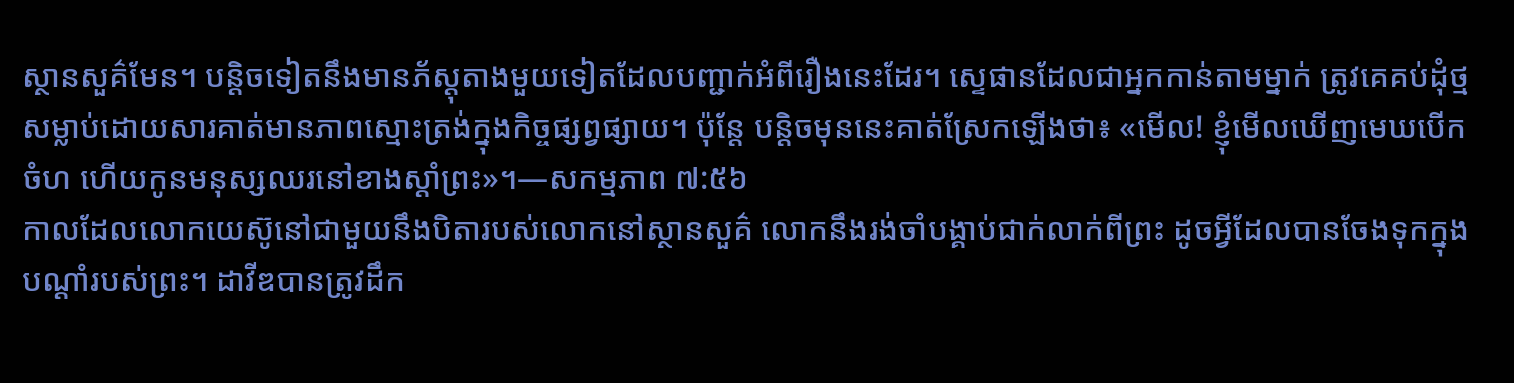ស្ថានសួគ៌មែន។ បន្ដិចទៀតនឹងមានភ័ស្តុតាងមួយទៀតដែលបញ្ជាក់អំពីរឿងនេះដែរ។ ស្ទេផានដែលជាអ្នកកាន់តាមម្នាក់ ត្រូវគេគប់ដុំថ្មសម្លាប់ដោយសារគាត់មានភាពស្មោះត្រង់ក្នុងកិច្ចផ្សព្វផ្សាយ។ ប៉ុន្តែ បន្ដិចមុននេះគាត់ស្រែកឡើងថា៖ «មើល! ខ្ញុំមើលឃើញមេឃបើកចំហ ហើយកូនមនុស្សឈរនៅខាងស្ដាំព្រះ»។—សកម្មភាព ៧:៥៦
កាលដែលលោកយេស៊ូនៅជាមួយនឹងបិតារបស់លោកនៅស្ថានសួគ៌ លោកនឹងរង់ចាំបង្គាប់ជាក់លាក់ពីព្រះ ដូចអ្វីដែលបានចែងទុកក្នុងបណ្ដាំរបស់ព្រះ។ ដាវីឌបានត្រូវដឹក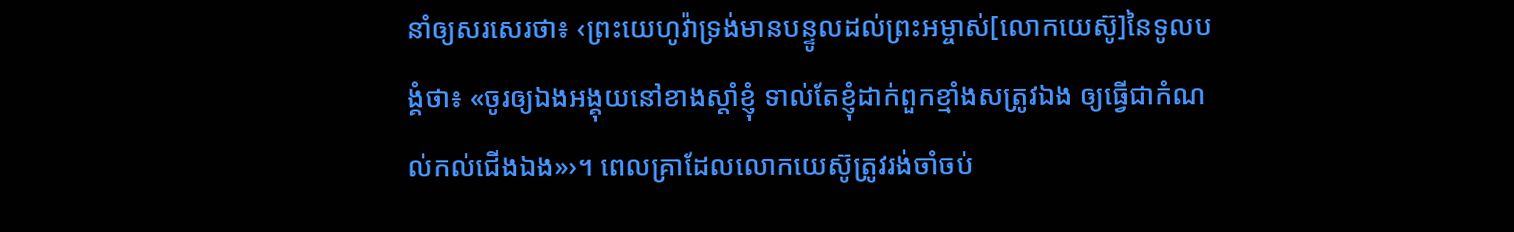នាំឲ្យសរសេរថា៖ ‹ព្រះយេហូវ៉ាទ្រង់មានបន្ទូលដល់ព្រះអម្ចាស់[លោកយេស៊ូ]នៃទូលបង្គំថា៖ «ចូរឲ្យឯងអង្គុយនៅខាងស្ដាំខ្ញុំ ទាល់តែខ្ញុំដាក់ពួកខ្មាំងសត្រូវឯង ឲ្យធ្វើជាកំណល់កល់ជើងឯង»›។ ពេលគ្រាដែលលោកយេស៊ូត្រូវរង់ចាំចប់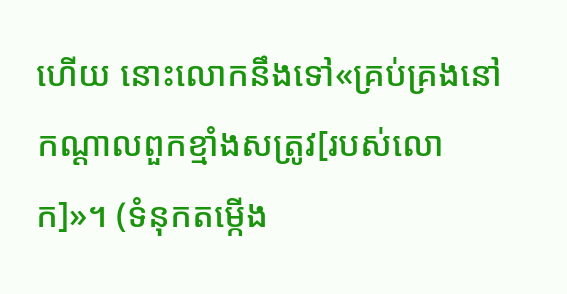ហើយ នោះលោកនឹងទៅ«គ្រប់គ្រងនៅកណ្ដាលពួកខ្មាំងសត្រូវ[របស់លោក]»។ (ទំនុកតម្កើង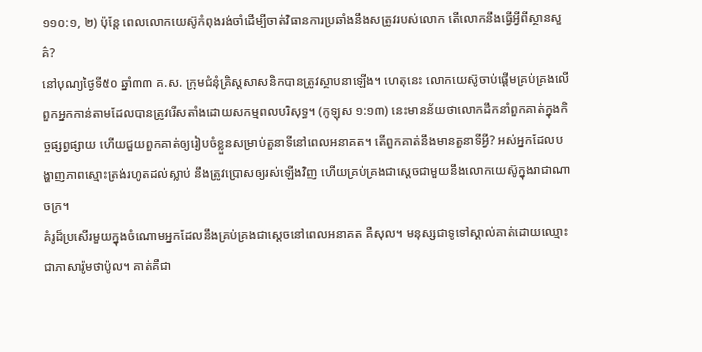១១០:១, ២) ប៉ុន្តែ ពេលលោកយេស៊ូកំពុងរង់ចាំដើម្បីចាត់វិធានការប្រឆាំងនឹងសត្រូវរបស់លោក តើលោកនឹងធ្វើអ្វីពីស្ថានសួគ៌?
នៅបុណ្យថ្ងៃទី៥០ ឆ្នាំ៣៣ គ.ស. ក្រុមជំនុំគ្រិស្តសាសនិកបានត្រូវស្ថាបនាឡើង។ ហេតុនេះ លោកយេស៊ូចាប់ផ្ដើមគ្រប់គ្រងលើពួកអ្នកកាន់តាមដែលបានត្រូវរើសតាំងដោយសកម្មពលបរិសុទ្ធ។ (កូឡុស ១:១៣) នេះមានន័យថាលោកដឹកនាំពួកគាត់ក្នុងកិច្ចផ្សព្វផ្សាយ ហើយជួយពួកគាត់ឲ្យរៀបចំខ្លួនសម្រាប់តួនាទីនៅពេលអនាគត។ តើពួកគាត់នឹងមានតួនាទីអ្វី? អស់អ្នកដែលបង្ហាញភាពស្មោះត្រង់រហូតដល់ស្លាប់ នឹងត្រូវប្រោសឲ្យរស់ឡើងវិញ ហើយគ្រប់គ្រងជាស្តេចជាមួយនឹងលោកយេស៊ូក្នុងរាជាណាចក្រ។
គំរូដ៏ប្រសើរមួយក្នុងចំណោមអ្នកដែលនឹងគ្រប់គ្រងជាស្តេចនៅពេលអនាគត គឺសុល។ មនុស្សជាទូទៅស្គាល់គាត់ដោយឈ្មោះជាភាសារ៉ូមថាប៉ូល។ គាត់គឺជា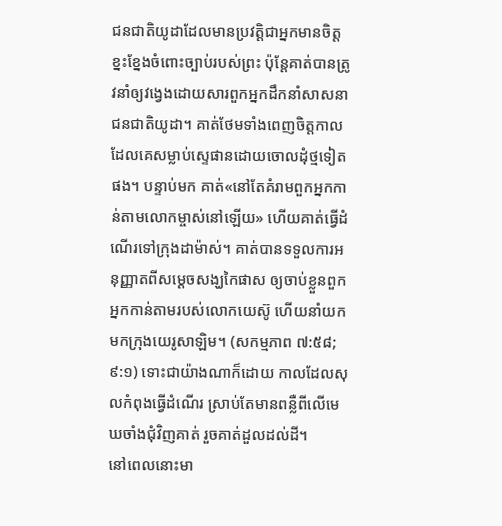ជនជាតិយូដាដែលមានប្រវត្ដិជាអ្នកមានចិត្តខ្នះខ្នែងចំពោះច្បាប់របស់ព្រះ ប៉ុន្តែគាត់បានត្រូវនាំឲ្យវង្វេងដោយសារពួកអ្នកដឹកនាំសាសនាជនជាតិយូដា។ គាត់ថែមទាំងពេញចិត្តកាលដែលគេសម្លាប់ស្ទេផានដោយចោលដុំថ្មទៀតផង។ បន្ទាប់មក គាត់«នៅតែគំរាមពួកអ្នកកាន់តាមលោកម្ចាស់នៅឡើយ» ហើយគាត់ធ្វើដំណើរទៅក្រុងដាម៉ាស់។ គាត់បានទទួលការអនុញ្ញាតពីសម្ដេចសង្ឃកៃផាស ឲ្យចាប់ខ្លួនពួកអ្នកកាន់តាមរបស់លោកយេស៊ូ ហើយនាំយកមកក្រុងយេរូសាឡិម។ (សកម្មភាព ៧:៥៨; ៩:១) ទោះជាយ៉ាងណាក៏ដោយ កាលដែលសុលកំពុងធ្វើដំណើរ ស្រាប់តែមានពន្លឺពីលើមេឃចាំងជុំវិញគាត់ រួចគាត់ដួលដល់ដី។
នៅពេលនោះមា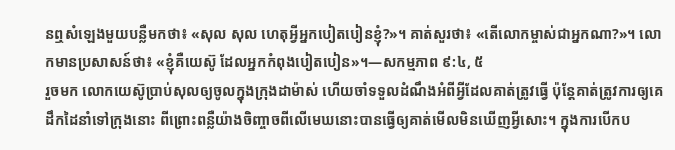នឮសំឡេងមួយបន្លឺមកថា៖ «សុល សុល ហេតុអ្វីអ្នកបៀតបៀនខ្ញុំ?»។ គាត់សួរថា៖ «តើលោកម្ចាស់ជាអ្នកណា?»។ លោកមានប្រសាសន៍ថា៖ «ខ្ញុំគឺយេស៊ូ ដែលអ្នកកំពុងបៀតបៀន»។—សកម្មភាព ៩:៤, ៥
រួចមក លោកយេស៊ូប្រាប់សុលឲ្យចូលក្នុងក្រុងដាម៉ាស់ ហើយចាំទទួលដំណឹងអំពីអ្វីដែលគាត់ត្រូវធ្វើ ប៉ុន្តែគាត់ត្រូវការឲ្យគេដឹកដៃនាំទៅក្រុងនោះ ពីព្រោះពន្លឺយ៉ាងចិញ្ចាចពីលើមេឃនោះបានធ្វើឲ្យគាត់មើលមិនឃើញអ្វីសោះ។ ក្នុងការបើកប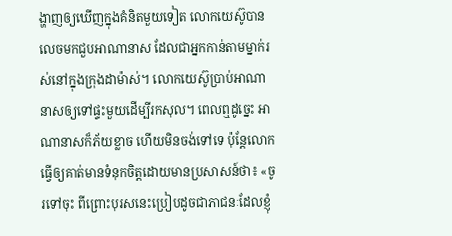ង្ហាញឲ្យឃើញក្នុងគំនិតមួយទៀត លោកយេស៊ូបានលេចមកជួបអាណានាស ដែលជាអ្នកកាន់តាមម្នាក់រស់នៅក្នុងក្រុងដាម៉ាស់។ លោកយេស៊ូប្រាប់អាណានាសឲ្យទៅផ្ទះមួយដើម្បីរកសុល។ ពេលឮដូច្នេះ អាណានាសក៏ភ័យខ្លាច ហើយមិនចង់ទៅទេ ប៉ុន្តែលោកធ្វើឲ្យគាត់មានទំនុកចិត្តដោយមានប្រសាសន៍ថា៖ «ចូរទៅចុះ ពីព្រោះបុរសនេះប្រៀបដូចជាភាជនៈដែលខ្ញុំ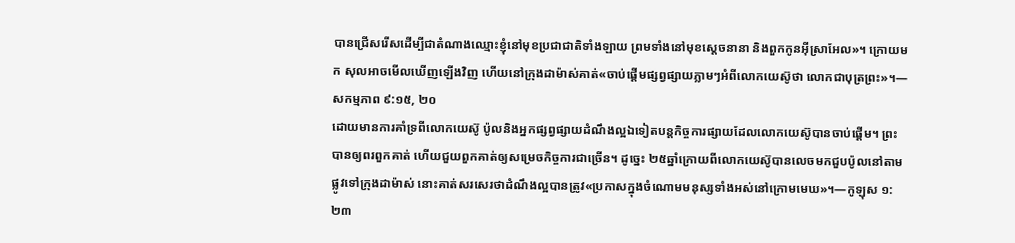បានជ្រើសរើសដើម្បីជាតំណាងឈ្មោះខ្ញុំនៅមុខប្រជាជាតិទាំងឡាយ ព្រមទាំងនៅមុខស្តេចនានា និងពួកកូនអ៊ីស្រាអែល»។ ក្រោយមក សុលអាចមើលឃើញឡើងវិញ ហើយនៅក្រុងដាម៉ាស់គាត់«ចាប់ផ្ដើមផ្សព្វផ្សាយភ្លាមៗអំពីលោកយេស៊ូថា លោកជាបុត្រព្រះ»។—សកម្មភាព ៩:១៥, ២០
ដោយមានការគាំទ្រពីលោកយេស៊ូ ប៉ូលនិងអ្នកផ្សព្វផ្សាយដំណឹងល្អឯទៀតបន្តកិច្ចការផ្សាយដែលលោកយេស៊ូបានចាប់ផ្ដើម។ ព្រះបានឲ្យពរពួកគាត់ ហើយជួយពួកគាត់ឲ្យសម្រេចកិច្ចការជាច្រើន។ ដូច្នេះ ២៥ឆ្នាំក្រោយពីលោកយេស៊ូបានលេចមកជួបប៉ូលនៅតាមផ្លូវទៅក្រុងដាម៉ាស់ នោះគាត់សរសេរថាដំណឹងល្អបានត្រូវ«ប្រកាសក្នុងចំណោមមនុស្សទាំងអស់នៅក្រោមមេឃ»។—កូឡុស ១:២៣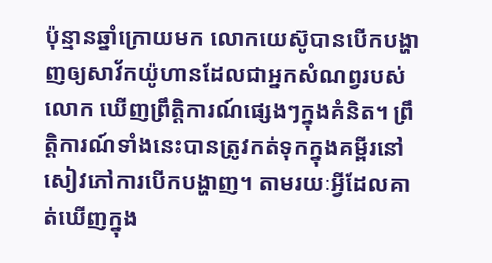ប៉ុន្មានឆ្នាំក្រោយមក លោកយេស៊ូបានបើកបង្ហាញឲ្យសាវ័កយ៉ូហានដែលជាអ្នកសំណព្វរបស់លោក ឃើញព្រឹត្ដិការណ៍ផ្សេងៗក្នុងគំនិត។ ព្រឹត្ដិការណ៍ទាំងនេះបានត្រូវកត់ទុកក្នុងគម្ពីរនៅសៀវភៅការបើកបង្ហាញ។ តាមរយៈអ្វីដែលគាត់ឃើញក្នុង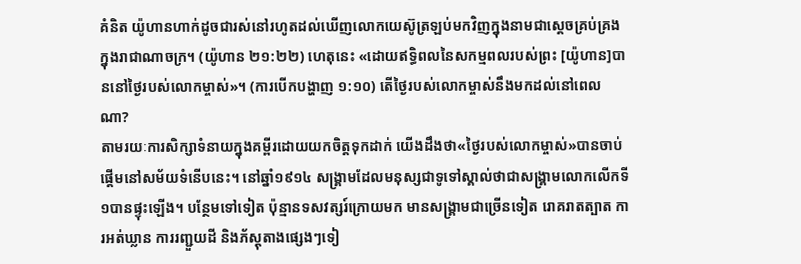គំនិត យ៉ូហានហាក់ដូចជារស់នៅរហូតដល់ឃើញលោកយេស៊ូត្រឡប់មកវិញក្នុងនាមជាស្តេចគ្រប់គ្រងក្នុងរាជាណាចក្រ។ (យ៉ូហាន ២១:២២) ហេតុនេះ «ដោយឥទ្ធិពលនៃសកម្មពលរបស់ព្រះ [យ៉ូហាន]បាននៅថ្ងៃរបស់លោកម្ចាស់»។ (ការបើកបង្ហាញ ១:១០) តើថ្ងៃរបស់លោកម្ចាស់នឹងមកដល់នៅពេលណា?
តាមរយៈការសិក្សាទំនាយក្នុងគម្ពីរដោយយកចិត្តទុកដាក់ យើងដឹងថា«ថ្ងៃរបស់លោកម្ចាស់»បានចាប់ផ្ដើមនៅសម័យទំនើបនេះ។ នៅឆ្នាំ១៩១៤ សង្គ្រាមដែលមនុស្សជាទូទៅស្គាល់ថាជាសង្គ្រាមលោកលើកទី១បានផ្ទុះឡើង។ បន្ថែមទៅទៀត ប៉ុន្មានទសវត្សរ៍ក្រោយមក មានសង្គ្រាមជាច្រើនទៀត រោគរាតត្បាត ការអត់ឃ្លាន ការរញ្ជួយដី និងភ័ស្តុតាងផ្សេងៗទៀ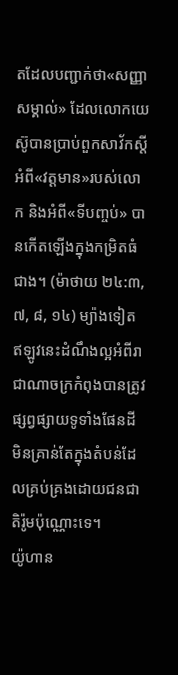តដែលបញ្ជាក់ថា«សញ្ញាសម្គាល់» ដែលលោកយេស៊ូបានប្រាប់ពួកសាវ័កស្តីអំពី«វត្តមាន»របស់លោក និងអំពី«ទីបញ្ចប់» បានកើតឡើងក្នុងកម្រិតធំជាង។ (ម៉ាថាយ ២៤:៣, ៧, ៨, ១៤) ម្យ៉ាងទៀត ឥឡូវនេះដំណឹងល្អអំពីរាជាណាចក្រកំពុងបានត្រូវផ្សព្វផ្សាយទូទាំងផែនដី មិនគ្រាន់តែក្នុងតំបន់ដែលគ្រប់គ្រងដោយជនជាតិរ៉ូមប៉ុណ្ណោះទេ។
យ៉ូហាន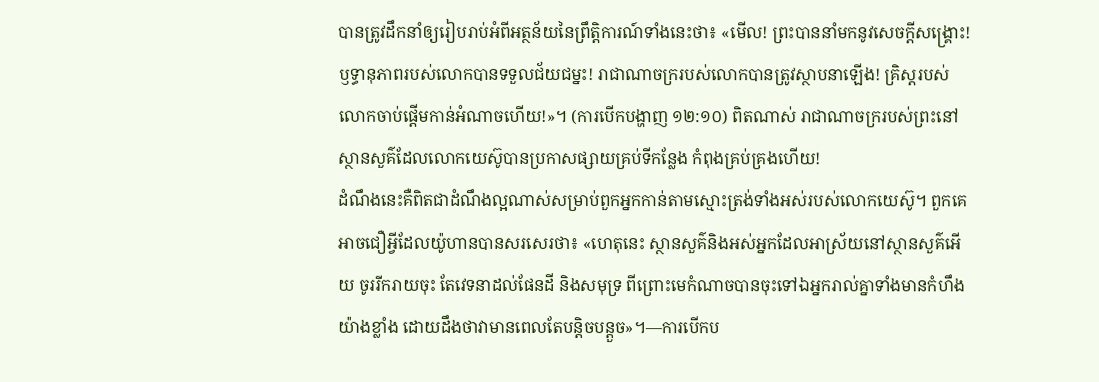បានត្រូវដឹកនាំឲ្យរៀបរាប់អំពីអត្ថន័យនៃព្រឹត្ដិការណ៍ទាំងនេះថា៖ «មើល! ព្រះបាននាំមកនូវសេចក្ដីសង្គ្រោះ! ឫទ្ធានុភាពរបស់លោកបានទទួលជ័យជម្នះ! រាជាណាចក្ររបស់លោកបានត្រូវស្ថាបនាឡើង! គ្រិស្តរបស់លោកចាប់ផ្ដើមកាន់អំណាចហើយ!»។ (ការបើកបង្ហាញ ១២:១០) ពិតណាស់ រាជាណាចក្ររបស់ព្រះនៅស្ថានសួគ៌ដែលលោកយេស៊ូបានប្រកាសផ្សាយគ្រប់ទីកន្លែង កំពុងគ្រប់គ្រងហើយ!
ដំណឹងនេះគឺពិតជាដំណឹងល្អណាស់សម្រាប់ពួកអ្នកកាន់តាមស្មោះត្រង់ទាំងអស់របស់លោកយេស៊ូ។ ពួកគេអាចជឿអ្វីដែលយ៉ូហានបានសរសេរថា៖ «ហេតុនេះ ស្ថានសួគ៌និងអស់អ្នកដែលអាស្រ័យនៅស្ថានសួគ៌អើយ ចូររីករាយចុះ តែវេទនាដល់ផែនដី និងសមុទ្រ ពីព្រោះមេកំណាចបានចុះទៅឯអ្នករាល់គ្នាទាំងមានកំហឹងយ៉ាងខ្លាំង ដោយដឹងថាវាមានពេលតែបន្ដិចបន្តួច»។—ការបើកប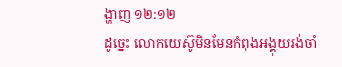ង្ហាញ ១២:១២
ដូច្នេះ លោកយេស៊ូមិនមែនកំពុងអង្គុយរង់ចាំ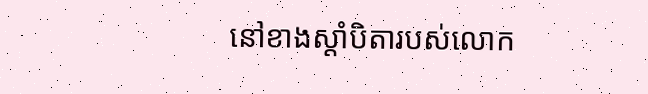នៅខាងស្ដាំបិតារបស់លោក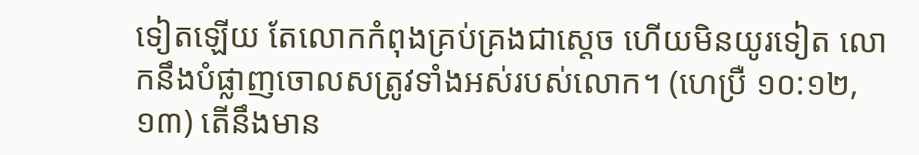ទៀតឡើយ តែលោកកំពុងគ្រប់គ្រងជាស្តេច ហើយមិនយូរទៀត លោកនឹងបំផ្លាញចោលសត្រូវទាំងអស់របស់លោក។ (ហេប្រឺ ១០:១២, ១៣) តើនឹងមាន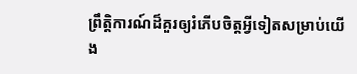ព្រឹត្ដិការណ៍ដ៏គួរឲ្យរំភើបចិត្តអ្វីទៀតសម្រាប់យើង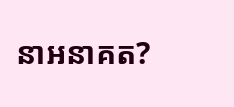នាអនាគត?